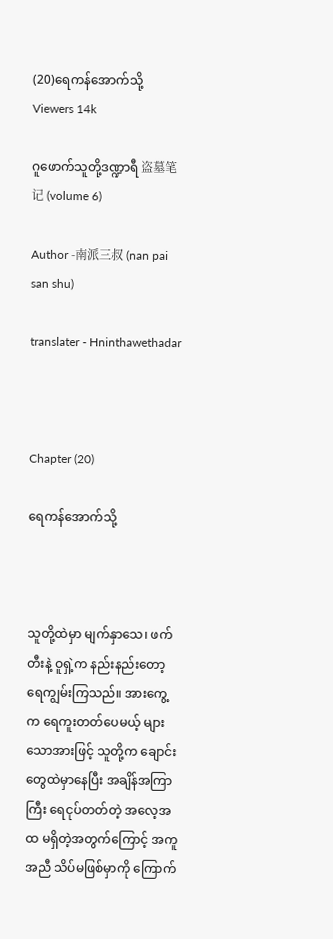(20)ရေကန်အောက်သို့
Viewers 14k

ဂူဖောက်သူတို့ဒဏ္ဍာရီ 盗墓笔记 (volume 6)

Author -南派三叔 (nan pai san shu)

translater - Hninthawethadar



Chapter (20)

ရေကန်အောက်သို့



သူတို့ထဲမှာ မျက်နှာသေ၊ ဖက်တီးနဲ့ ဝူရှဲ့က နည်းနည်းတော့ ရေကျွမ်းကြသည်။ အားကွေ့က ရေကူးတတ်ပေမယ့် များသောအားဖြင့် သူတို့က ချောင်းတွေထဲမှာနေပြီး အချိန်အကြာကြီး ရေငုပ်တတ်တဲ့ အလေ့အထ မရှိတဲ့အတွက်ကြောင့် အကူအညီ သိပ်မဖြစ်မှာကို ကြောက်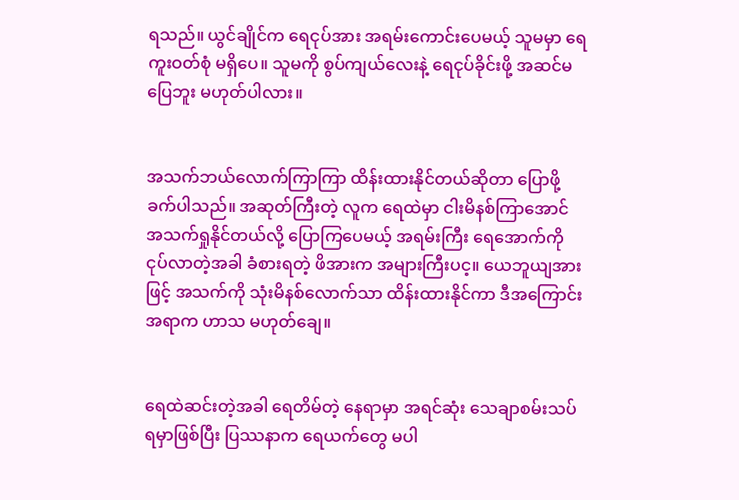ရသည်။ ယွင်ချိုင်က ရေငုပ်အား အရမ်းကောင်းပေမယ့် သူမမှာ ရေကူးဝတ်စုံ မရှိပေ။ သူမကို စွပ်ကျယ်လေးနဲ့ ရေငုပ်ခိုင်းဖို့ အဆင်မပြေဘူး မဟုတ်ပါလား။


အသက်ဘယ်လောက်ကြာကြာ ထိန်းထားနိုင်တယ်ဆိုတာ ပြောဖို့ခက်ပါသည်။ အဆုတ်ကြီးတဲ့ လူက ရေထဲမှာ ငါးမိနစ်ကြာအောင် အသက်ရှုနိုင်တယ်လို့ ပြောကြပေမယ့် အရမ်းကြီး ရေအောက်ကို ငုပ်လာတဲ့အခါ ခံစားရတဲ့ ဖိအားက အများကြီးပင့။ ယေဘူယျအားဖြင့် အသက်ကို သုံးမိနစ်လောက်သာ ထိန်းထားနိုင်ကာ ဒီအကြောင်းအရာက ဟာသ မဟုတ်ချေ။


ရေထဲဆင်းတဲ့အခါ ရေတိမ်တဲ့ နေရာမှာ အရင်ဆုံး သေချာစမ်းသပ်ရမှာဖြစ်ပြီး ပြဿနာက ရေယက်တွေ မပါ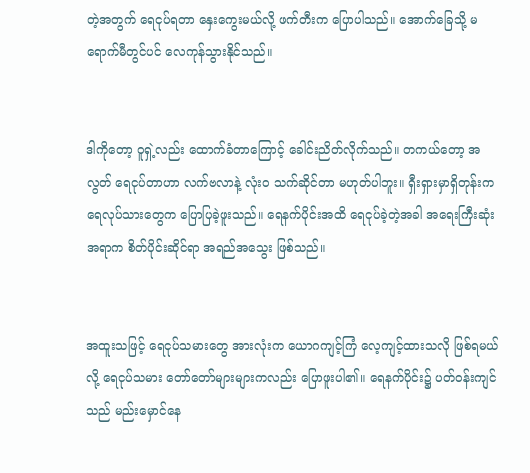တဲ့အတွက် ရေငုပ်ရတာ နှေးကွေးမယ်လို့ ဖက်တီးက ပြောပါသည်။ အောက်ခြေသို့ မရောက်မီတွင်ပင် လေကုန်သွားနိုင်သည်။


ဒါကိုတော့ ဝူရှဲ့လည်း ထောက်ခံတာကြောင့် ခေါင်းညိတ်လိုက်သည်။ တကယ်တော့ အလွတ် ရေငုပ်တာဟာ လက်ဗလာနဲ့ လုံးဝ သက်ဆိုင်တာ မဟုတ်ပါဘူး။ ရှီးရှားမှာရှိတုန်းက ရေလုပ်သားတွေက ပြောပြခဲ့ဖူးသည်။ ရေနက်ပိုင်းအထိ ရေငုပ်ခဲ့တဲ့အခါ အရေးကြီးဆုံးအရာက စိတ်ပိုင်းဆိုင်ရာ အရည်အသွေး ဖြစ်သည်။


အထူးသဖြင့် ရေငုပ်သမားတွေ အားလုံးက ယောဂကျင့်ကြံ လေ့ကျင့်ထားသလို ဖြစ်ရမယ်လို့ ရေငုပ်သမား တော်တော်များများကလည်း ပြောဖူးပါ၏။ ရေနက်ပိုင်း၌ ပတ်ဝန်းကျင်သည် မည်းမှောင်နေ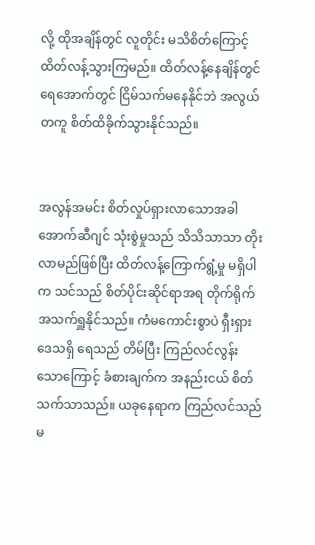လို့ ထိုအချိန်တွင် လူတိုင်း မသိစိတ်ကြောင့် ထိတ်လန့်သွားကြမည်။ ထိတ်လန့်နေချိန်တွင် ရေအောက်တွင် ငြိမ်သက်မနေနိုင်ဘဲ အလွယ်တကူ စိတ်ထိခိုက်သွားနိုင်သည်။


အလွန်အမင်း စိတ်လှုပ်ရှားလာသောအခါ အောက်ဆီဂျင် သုံးစွဲမှုသည် သိသိသာသာ တိုးလာမည်ဖြစ်ပြီး ထိတ်လန့်ကြောက်ရွံ့မှု မရှိပါက သင်သည် စိတ်ပိုင်းဆိုင်ရာအရ တိုက်ရိုက် အသက်ရှူနိုင်သည်။ ကံမကောင်းစွာပဲ ရှီးရှားဒေသရှိ ရေသည် တိမ်ပြီး ကြည်လင်လွန်းသောကြောင့် ခံစားချက်က အနည်းငယ် စိတ်သက်သာသည်။ ယခုနေရာက ကြည်လင်သည် မ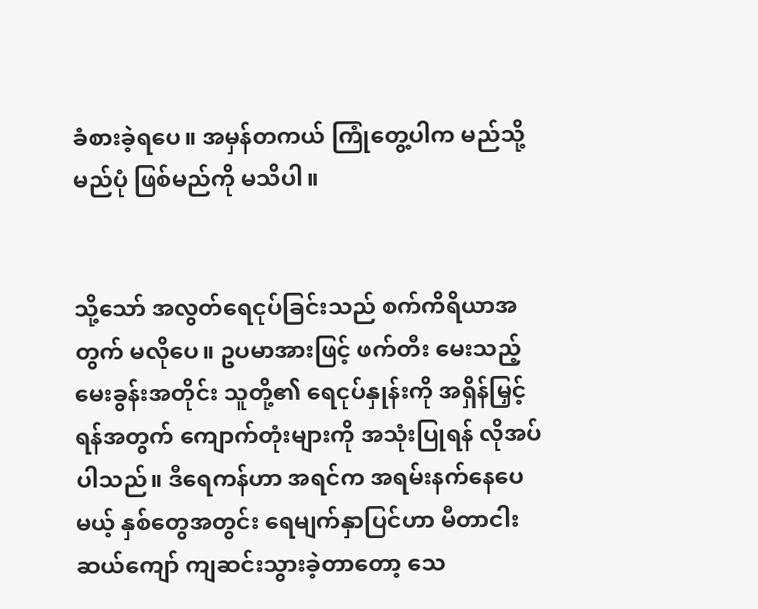ခံစားခဲ့ရပေ။ အမှန်တကယ် ကြုံတွေ့ပါက မည်သို့မည်ပုံ ဖြစ်မည်ကို မသိပါ။


သို့သော် အလွတ်ရေငုပ်ခြင်းသည် စက်ကိရိယာအတွက် မလိုပေ။ ဥပမာအားဖြင့် ဖက်တီး မေးသည့်မေးခွန်းအတိုင်း သူတို့၏ ရေငုပ်နှုန်းကို အရှိန်မြှင့်ရန်အတွက် ကျောက်တုံးများကို အသုံးပြုရန် လိုအပ်ပါသည်။ ဒီရေကန်ဟာ အရင်က အရမ်းနက်နေပေမယ့် နှစ်တွေအတွင်း ရေမျက်နှာပြင်ဟာ မီတာငါးဆယ်ကျော် ကျဆင်းသွားခဲ့တာတော့ သေ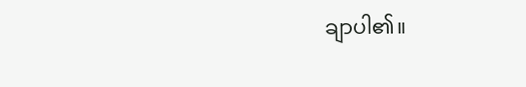ချာပါ၏။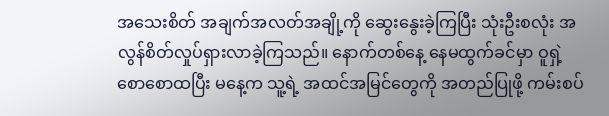အသေးစိတ် အချက်အလတ်အချို့ကို ဆွေးနွေးခဲ့ကြပြီး သုံးဦးစလုံး အလွန်စိတ်လှုပ်ရှားလာခဲ့ကြသည်။ နောက်တစ်နေ့ နေမထွက်ခင်မှာ ဝူရှဲ့ စောစောထပြီး မနေ့က သူ့ရဲ့ အထင်အမြင်တွေကို အတည်ပြုဖို့ ကမ်းစပ်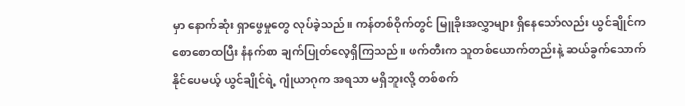မှာ နောက်ဆုံး ရှာဖွေမှုတွေ လုပ်ခဲ့သည်။ ကန်တစ်ဝိုက်တွင် မြူခိုးအလွှာများ ရှိနေသော်လည်း ယွင်ချိုင်က စောစောထပြီး နံနက်စာ ချက်ပြုတ်လေ့ရှိကြသည်။ ဖက်တီးက သူတစ်ယောက်တည်းနဲ့ ဆယ်ခွက်သောက်နိုင်ပေမယ့် ယွင်ချိုင်ရဲ့ ဂျုံယာဂုက အရသာ မရှိဘူးလို့ တစ်စက်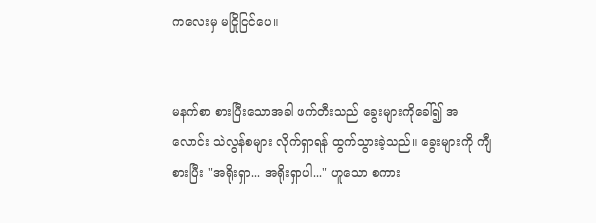ကလေးမှ မငြိုငြင်ပေ။


မနက်စာ စားပြီးသောအခါ ဖက်တီးသည် ခွေးများကိုခေါ်၍ အလောင်း သဲလွန်စများ လိုက်ရှာရန် ထွက်သွားခဲ့သည်။ ခွေးများကို ကျီစားပြီး "အရိုးရှာ... အရိုးရှာပါ..." ဟူသော စကား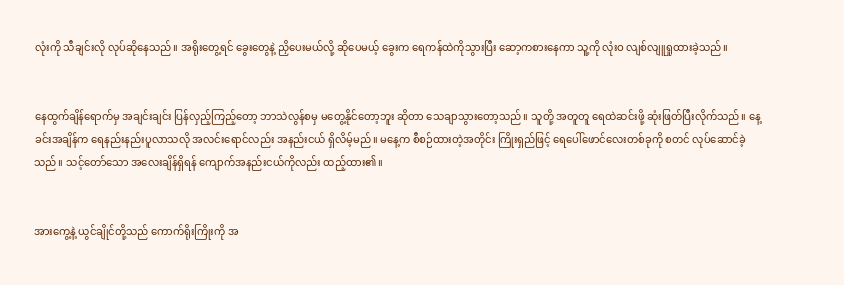လုံးကို သီချင်းလို လုပ်ဆိုနေသည်။ အရိုးတွေ့ရင် ခွေးတွေနဲ့ ညှိပေးမယ်လို့ ဆိုပေမယ့် ခွေးက ရေကန်ထဲကိုသွားပြီး ဆော့ကစားနေကာ သူ့ကို လုံးဝ လျစ်လျူရှုထားခဲ့သည်။


နေထွက်ချိန်ရောက်မှ အချင်းချင်း ပြန်လှည့်ကြည့်တော့ ဘာသဲလွန်စမှ မတွေ့နိုင်တော့ဘူး ဆိုတာ သေချာသွားတော့သည်။ သူတို့ အတူတူ ရေထဲဆင်းဖို့ ဆုံးဖြတ်ပြီးလိုက်သည်။ နေ့ခင်းအချိန်က ရေနည်းနည်းပူလာသလို အလင်းရောင်လည်း အနည်းငယ် ရှိလိမ့်မည်။ မနေ့က စီစဉ်ထားတဲ့အတိုင်း ကြိုးရှည်ဖြင့် ရေပေါ်ဖောင်လေးတစ်ခုကို စတင် လုပ်ဆောင်ခဲ့သည်။ သင့်တော်သော အလေးချိန်ရှိရန် ကျောက်အနည်းငယ်ကိုလည်း ထည့်ထား၏။


အားကွေ့နဲ့ ယွင်ချိုင်တို့သည် ကောက်ရိုးကြိုးကို အ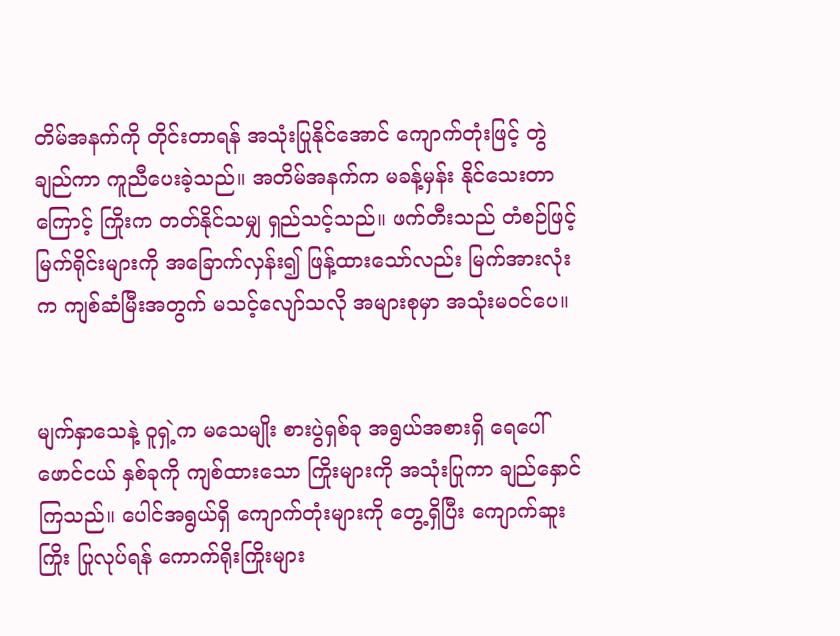တိမ်အနက်ကို တိုင်းတာရန် အသုံးပြုနိုင်အောင် ကျောက်တုံးဖြင့် တွဲချည်ကာ ကူညီပေးခဲ့သည်။ အတိမ်အနက်က မခန့်မှန်း နိုင်သေးတာကြောင့် ကြိုးက တတ်နိုင်သမျှ ရှည်သင့်သည်။ ဖက်တီးသည် တံစဉ်ဖြင့် မြက်ရိုင်းများကို အခြောက်လှန်း၍ ဖြန့်ထားသော်လည်း မြက်အားလုံးက ကျစ်ဆံမြီးအတွက် မသင့်လျော်သလို အများစုမှာ အသုံးမဝင်ပေ။


မျက်နှာသေနဲ့ ဝူရှဲ့က မသေမျိုး စားပွဲရှစ်ခု အရွယ်အစားရှိ ရေပေါ်ဖောင်ငယ် နှစ်ခုကို ကျစ်ထားသော ကြိုးများကို အသုံးပြုကာ ချည်နှောင်ကြသည်။ ပေါင်အရွယ်ရှိ ကျောက်တုံးများကို တွေ့ရှိပြီး ကျောက်ဆူးကြိုး ပြုလုပ်ရန် ကောက်ရိုးကြိုးများ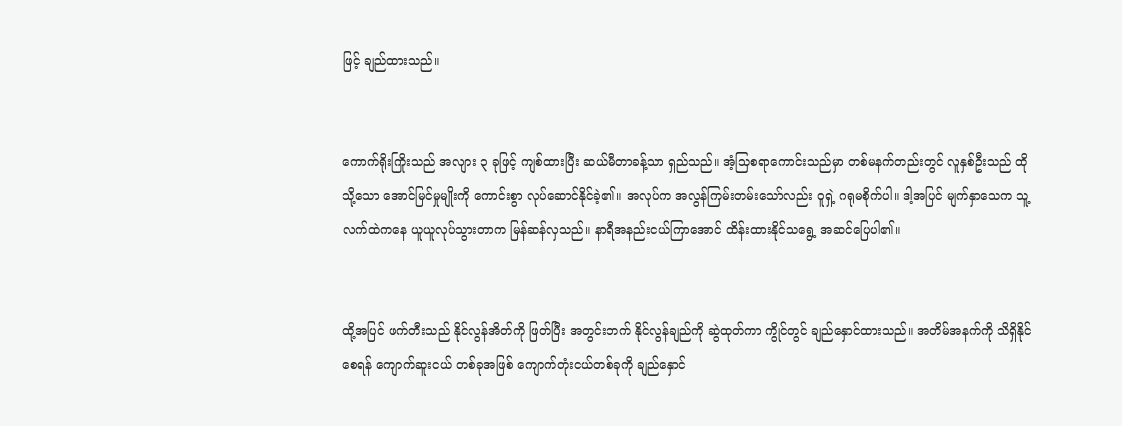ဖြင့် ချည်ထားသည်။


ကောက်ရိုးကြိုးသည် အလျား ၃ ခုဖြင့် ကျစ်ထားပြီး ဆယ်မီတာခန့်သာ ရှည်သည်။ အံ့သြစရာကောင်းသည်မှာ တစ်မနက်တည်းတွင် လူနှစ်ဦးသည် ထိုသို့သော အောင်မြင်မှုမျိုးကို ကောင်းစွာ လုပ်ဆောင်နိုင်ခဲ့၏။ အလုပ်က အလွန်ကြမ်းတမ်းသော်လည်း ဝူရှဲ့ ဂရုမစိုက်ပါ။ ဒါ့အပြင် မျက်နှာသေက သူ့လက်ထဲကနေ ယူယူလုပ်သွားတာက မြန်ဆန်လှသည်။ နာရီအနည်းငယ်ကြာအောင် ထိန်းထားနိုင်သရွေ့ အဆင်ပြေပါ၏။


ထို့အပြင် ဖက်တီးသည် နိုင်လွန်အိတ်ကို ဖြတ်ပြီး အတွင်းဘက် နိုင်လွန်ချည်ကို ဆွဲထုတ်ကာ ကွိုင်တွင် ချည်နှောင်ထားသည်။ အတိမ်အနက်ကို သိရှိနိုင်စေရန် ကျောက်ဆူးငယ် တစ်ခုအဖြစ် ကျောက်တုံးငယ်တစ်ခုကို ချည်နှောင်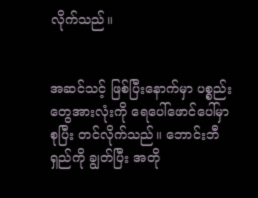လိုက်သည်။


အဆင်သင့် ဖြစ်ပြီးနောက်မှာ ပစ္စည်းတွေအားလုံးကို ရေပေါ်ဖောင်ပေါ်မှာ စုပြီး တင်လိုက်သည်။ ဘောင်းဘီရှည်ကို ချွတ်ပြီး အတို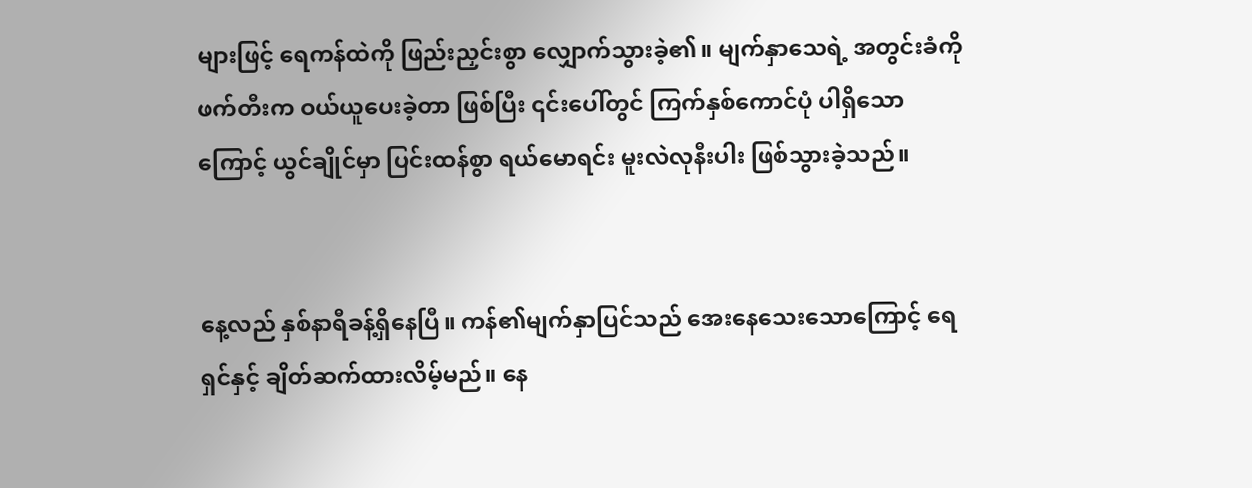များဖြင့် ရေကန်ထဲကို ဖြည်းညှင်းစွာ လျှောက်သွားခဲ့၏။ မျက်နှာသေရဲ့ အတွင်းခံကို ဖက်တီးက ဝယ်ယူပေးခဲ့တာ ဖြစ်ပြီး ၎င်းပေါ်တွင် ကြက်နှစ်ကောင်ပုံ ပါရှိသောကြောင့် ယွင်ချိုင်မှာ ပြင်းထန်စွာ ရယ်မောရင်း မူးလဲလုနီးပါး ဖြစ်သွားခဲ့သည်။


နေ့လည် နှစ်နာရီခန့်ရှိနေပြီ။ ကန်၏မျက်နှာပြင်သည် အေးနေသေးသောကြောင့် ရေရှင်နှင့် ချိတ်ဆက်ထားလိမ့်မည်။ နေ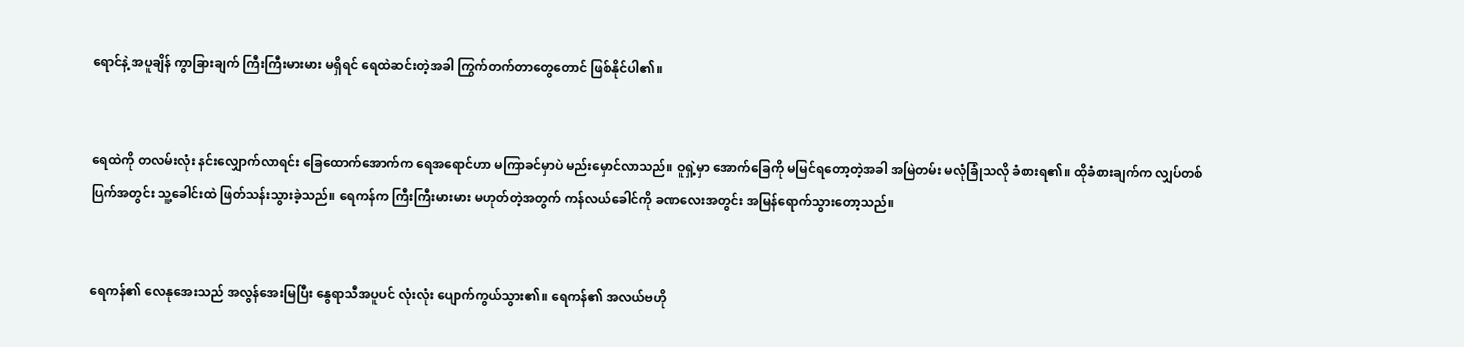ရောင်နဲ့ အပူချိန် ကွာခြားချက် ကြီးကြီးမားမား မရှိရင် ရေထဲဆင်းတဲ့အခါ ကြွက်တက်တာတွေတောင် ဖြစ်နိုင်ပါ၏။


ရေထဲကို တလမ်းလုံး နင်းလျှောက်လာရင်း ခြေထောက်အောက်က ရေအရောင်ဟာ မကြာခင်မှာပဲ မည်းမှောင်လာသည်။ ဝူရှဲ့မှာ အောက်ခြေကို မမြင်ရတော့တဲ့အခါ အမြဲတမ်း မလုံခြုံသလို ခံစားရ၏။ ထိုခံစားချက်က လျှပ်တစ်ပြက်အတွင်း သူ့ခေါင်းထဲ ဖြတ်သန်းသွားခဲ့သည်။ ရေကန်က ကြီးကြီးမားမား မဟုတ်တဲ့အတွက် ကန်လယ်ခေါင်ကို ခဏလေးအတွင်း အမြန်ရောက်သွားတော့သည်။


ရေကန်၏ လေနုအေးသည် အလွန်အေးမြပြီး နွေရာသီအပူပင် လုံးလုံး ပျောက်ကွယ်သွား၏။ ရေကန်၏ အလယ်ဗဟို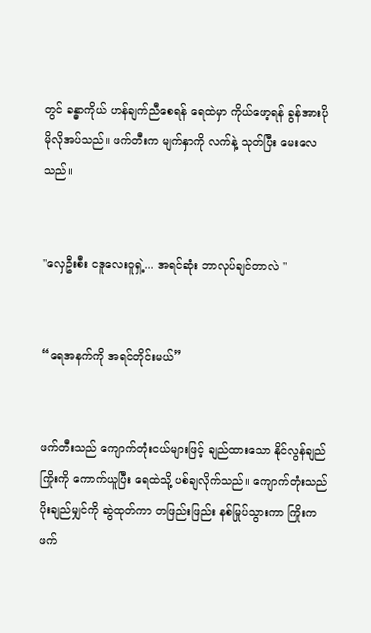တွင် ခန္ဓာကိုယ် ဟန်ချက်ညီစေရန် ရေထဲမှာ ကိုယ်ဖော့ရန် ခွန်အားပိုမိုလိုအပ်သည်။ ဖက်တီးက မျက်နှာကို လက်နဲ့ သုတ်ပြီး မေးလေသည်။


"လှေဦးစီး ငဒူလေးဝူရှဲ့... အရင်ဆုံး ဘာလုပ်ချင်တာလဲ "


“ရေအနက်ကို အရင်တိုင်းမယ်”


ဖက်တီးသည် ကျောက်တုံးငယ်များဖြင့် ချည်ထားသော နိုင်လွန်ချည်ကြိုးကို ကောက်ယူပြီး ရေထဲသို့ ပစ်ချလိုက်သည်။ ကျောက်တုံးသည် ပိုးချည်မျှင်ကို ဆွဲထုတ်ကာ တဖြည်းဖြည်း နစ်မြုပ်သွားကာ ကြိုးက ဖက်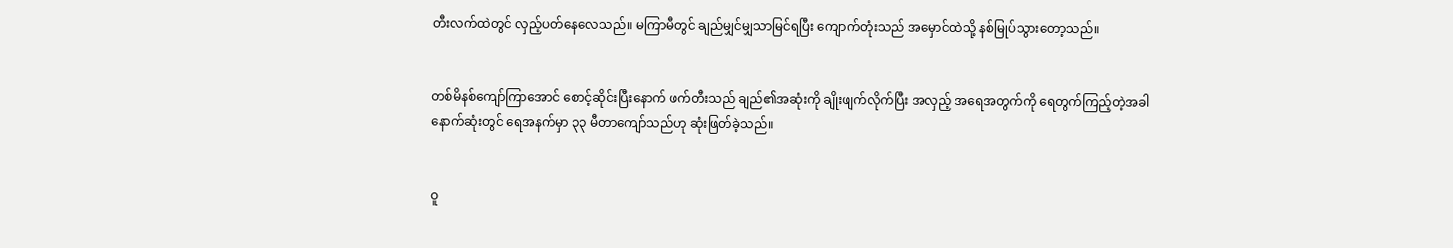တီးလက်ထဲတွင် လှည့်ပတ်နေလေသည်။ မကြာမီတွင် ချည်မျှင်မျှသာမြင်ရပြီး ကျောက်တုံးသည် အမှောင်ထဲသို့ နစ်မြုပ်သွားတော့သည်။


တစ်မိနစ်ကျော်ကြာအောင် စောင့်ဆိုင်းပြီးနောက် ဖက်တီးသည် ချည်၏အဆုံးကို ချိုးဖျက်လိုက်ပြီး အလှည့် အရေအတွက်ကို ရေတွက်ကြည့်တဲ့အခါ နောက်ဆုံးတွင် ရေအနက်မှာ ၃၃ မီတာကျော်သည်ဟု ဆုံးဖြတ်ခဲ့သည်။


ဝူ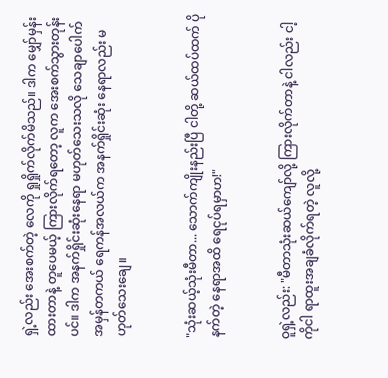ရှဲ့လည်း အေးစက်တဲ့ လေကို ရှုရှိုက်လိုက်မိသည်။ ဒါက မျှော်မှန်းထားတာနဲ့ တူပေမယ့် ကြားလိုက်ရတော့ လူက အေးစက်သွားတုန်းပင်။ ဒါက အနက်ရှိုင်းဆုံးနေရာ မဟုတ်သေးသလို သေချာပေါက် အမှန်တကယ် ရေကန်အလယ်က အနက်ရှိုင်းဆုံး နေရာလည်း မဟုတ်သေးချေ။


"သုံးဆယ့်သုံးမီတာ... သောက်ကျိုးနည်းပြီ ငါတို့ ဆယ်ထပ်ထက် ပိုနက်တဲ့ နေရာအထိ ရေငုပ်ရမှာဟ!"


ဝူရှဲ့လည်း: "မီတာသုံးဆယ်ကျော်လို့ ကြားလိုက်တာနဲ့ ငါလည်း ငါ့ကိုငါ ရာထူးအချခံလိုက်ရတဲ့ လူလို့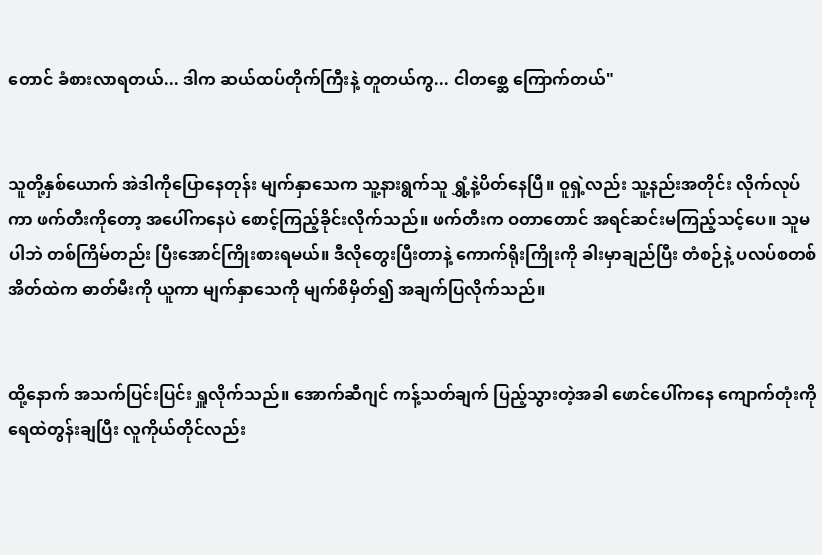တောင် ခံစားလာရတယ်... ဒါက ဆယ်ထပ်တိုက်ကြီးနဲ့ တူတယ်ကွ... ငါတစ္ဆေ ကြောက်တယ်"


သူတို့နှစ်ယောက် အဲဒါကိုပြောနေတုန်း မျက်နှာသေက သူ့နားရွက်သူ ရွှံ့နဲ့ပိတ်နေပြီ။ ဝူရှဲ့လည်း သူ့နည်းအတိုင်း လိုက်လုပ်ကာ ဖက်တီးကိုတော့ အပေါ်ကနေပဲ စောင့်ကြည့်ခိုင်းလိုက်သည်။ ဖက်တီးက ဝတာတောင် အရင်ဆင်းမကြည့်သင့်ပေ။ သူမပါဘဲ တစ်ကြိမ်တည်း ပြီးအောင်ကြိုးစားရမယ်။ ဒီလိုတွေးပြီးတာနဲ့ ကောက်ရိုးကြိုးကို ခါးမှာချည်ပြီး တံစဉ်နဲ့ ပလပ်စတစ်အိတ်ထဲက ဓာတ်မီးကို ယူကာ မျက်နှာသေကို မျက်စိမှိတ်၍ အချက်ပြလိုက်သည်။


ထို့နောက် အသက်ပြင်းပြင်း ရှူလိုက်သည်။ အောက်ဆီဂျင် ကန့်သတ်ချက် ပြည့်သွားတဲ့အခါ ဖောင်ပေါ်ကနေ ကျောက်တုံးကို ရေထဲတွန်းချပြီး လူကိုယ်တိုင်လည်း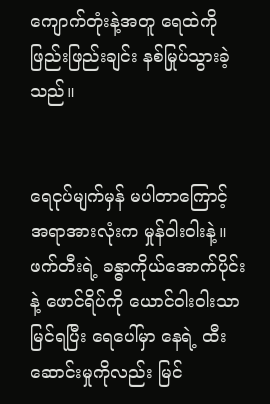ကျောက်တုံးနဲ့အတူ ရေထဲကို ဖြည်းဖြည်းချင်း နစ်မြုပ်သွားခဲ့သည်။


ရေငုပ်မျက်မှန် မပါတာကြောင့် အရာအားလုံးက မှုန်ဝါးဝါးနဲ့။ ဖက်တီးရဲ့ ခန္ဓာကိုယ်အောက်ပိုင်းနဲ့ ဖောင်ရိပ်ကို ယောင်ဝါးဝါးသာ မြင်ရပြီး ရေပေါ်မှာ နေရဲ့ ထီးဆောင်းမှုကိုလည်း မြင်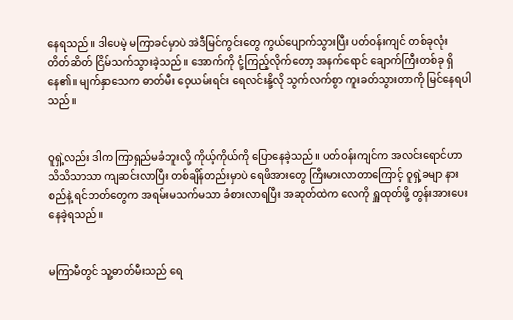နေရသည်။ ဒါပေမဲ့ မကြာခင်မှာပဲ အဲဒီမြင်ကွင်းတွေ ကွယ်ပျောက်သွားပြီး ပတ်ဝန်းကျင် တစ်ခုလုံး တိတ်ဆိတ် ငြိမ်သက်သွားခဲ့သည်။ အောက်ကို ငုံ့ကြည့်လိုက်တော့ အနက်ရောင် ချောက်ကြီးတစ်ခု ရှိနေ၏။ မျက်နှာသေက ဓာတ်မီး ဝေ့ယမ်းရင်း ရေလင်းနို့လို သွက်လက်စွာ ကူးခတ်သွားတာကို မြင်နေရပါသည်။


ဝူရှဲ့လည်း ဒါက ကြာရှည်မခံဘူးလို့ ကိုယ့်ကိုယ်ကို ပြောနေခဲ့သည်။ ပတ်ဝန်းကျင်က အလင်းရောင်ဟာ သိသိသာသာ ကျဆင်းလာပြီး တစ်ချိန်တည်းမှာပဲ ရေဖိအားတွေ ကြီးမားလာတာကြောင့် ဝူရှဲ့ခမျာ နားစည်နဲ့ ရင်ဘတ်တွေက အရမ်းမသက်မသာ ခံစားလာရပြီး အဆုတ်ထဲက လေကို ရှူထုတ်ဖို့ တွန်းအားပေးနေခဲ့ရသည်။


မကြာမီတွင် သူ့ဓာတ်မီးသည် ရေ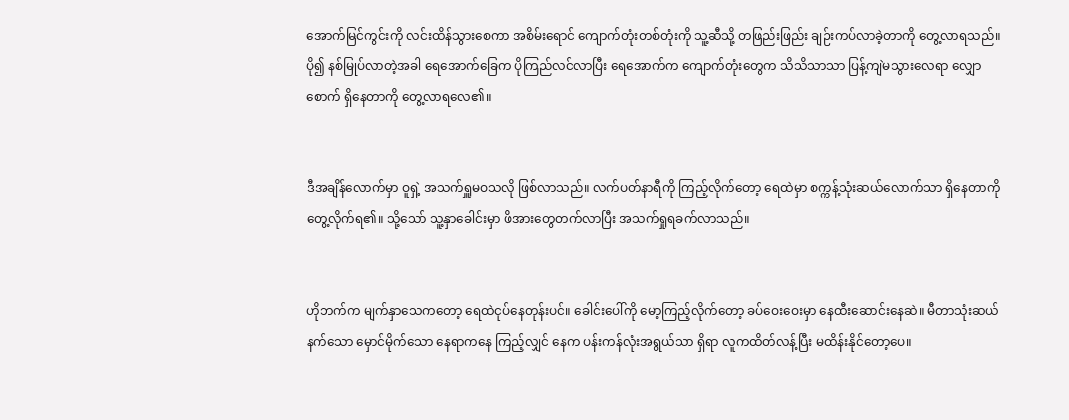အောက်မြင်ကွင်းကို လင်းထိန်သွားစေကာ အစိမ်းရောင် ကျောက်တုံးတစ်တုံးကို သူ့ဆီသို့ တဖြည်းဖြည်း ချဉ်းကပ်လာခဲ့တာကို တွေ့လာရသည်။ ပို၍ နစ်မြုပ်လာတဲ့အခါ ရေအောက်ခြေက ပိုကြည်လင်လာပြီး ရေအောက်က ကျောက်တုံးတွေက သိသိသာသာ ပြန့်ကျဲမသွားလေရာ လျှောစောက် ရှိနေတာကို တွေ့လာရလေ၏။


ဒီအချိန်လောက်မှာ ဝူရှဲ့ အသက်ရှူမဝသလို ဖြစ်လာသည်။ လက်ပတ်နာရီကို ကြည့်လိုက်တော့ ရေထဲမှာ စက္ကန့်သုံးဆယ်လောက်သာ ရှိနေတာကို တွေ့လိုက်ရ၏။ သို့သော် သူ့နှာခေါင်းမှာ ဖိအားတွေတက်လာပြီး အသက်ရှုရခက်လာသည်။


ဟိုဘက်က မျက်နှာသေကတော့ ရေထဲငုပ်နေတုန်းပင်။ ခေါင်းပေါ်ကို မော့ကြည့်လိုက်တော့ ခပ်ဝေးဝေးမှာ နေထီးဆောင်းနေဆဲ။ မီတာသုံးဆယ်နက်သော မှောင်မိုက်သော နေရာကနေ ကြည့်လျှင် နေက ပန်းကန်လုံးအရွယ်သာ ရှိရာ လူကထိတ်လန့်ပြီး မထိန်းနိုင်တော့ပေ။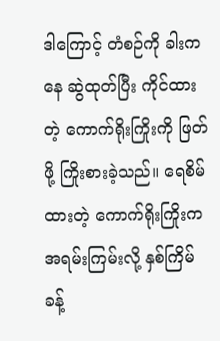ဒါကြောင့် တံစဉ်ကို ခါးကနေ ဆွဲထုတ်ပြီး ကိုင်ထားတဲ့ ကောက်ရိုးကြိုးကို ဖြတ်ဖို့ ကြိုးစားခဲ့သည်။ ရေစိမ်ထားတဲ့ ကောက်ရိုးကြိုးက အရမ်းကြမ်းလို့ နှစ်ကြိမ်ခန့်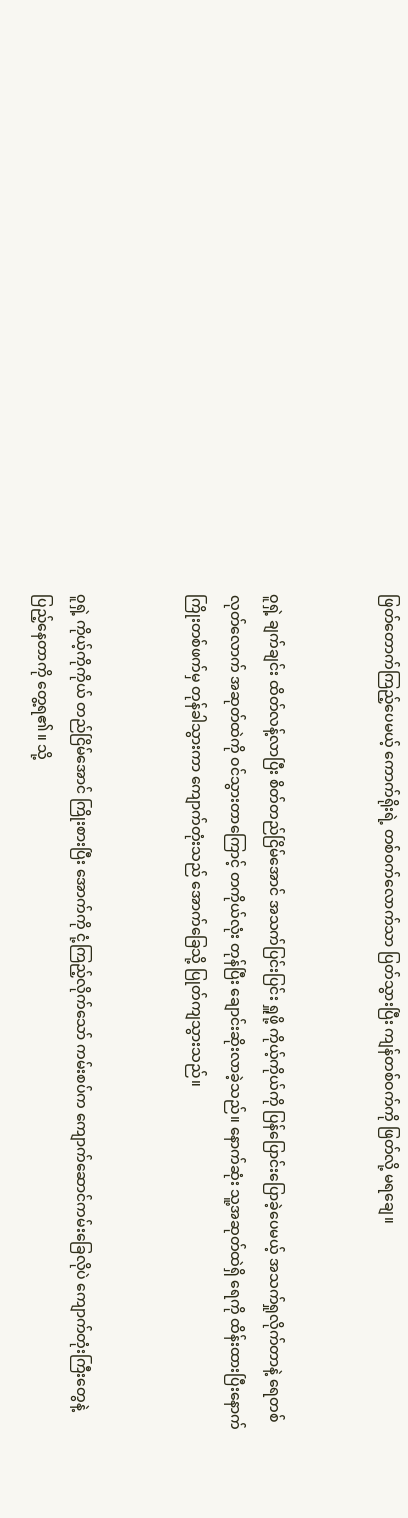ဖြတ်တောက်ကြည့်ပေမယ့် ကောက်ရိုးရဲ့ တစ်ဝက်လောက်သာ ပြတ်သွားပြီး ကျန်တစ်ဝက်ကို ဖြတ်လို့ မရချေ။


ဝူရှဲ့ ချက်ချင်း ထိတ်လန့်လာပြီး စိတ်တည်ငြိမ်အောင် အသက်ပြင်းပြင်း ရှူဖို့ ကိုယ့်ကိုယ်ကို ပြန်ပြောင်းပြောခဲ့ပေမယ့် အသက်ရှုလိုက်တာနဲ့ ရေတစ်လုတ်လောက် အဆုတ်ထဲကို ဝင်သွားတာကြောင့် တကိုယ်လုံး တုန်ပြီး ချောင်းဆိုးလာခဲ့သည်။ နောက်ဆုံး သူ့အဆုတ်ထဲရှိ ရေကို ထိန်းထားပြီးနောက် ကြိုးတစ်ဖက်မှ တုန်ခါသွားကာ ကျောက်တုံးသည် အောက်ခြေသို့ ပြုတ်ကျသွားသည်။


ဝူရှဲ့ ကိုယ့်ကိုကိုယ် တည်ငြိမ်အောင် ကြိုးစားပြီး အောက်ကို ငုံ့ကြည့်လိုက်သော် ကမ်းစပ်က ကျောက်ဆောင်ကမ်းခြေလိုပဲ ကျောက်တုံးကြီးတွေနဲ့ ပြည့်နေတာကို တွေ့ရ၏။ သို့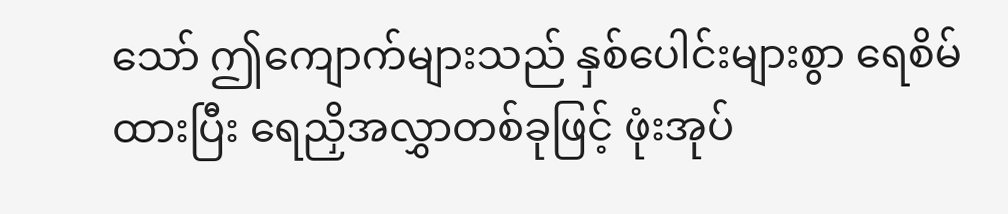သော် ဤကျောက်များသည် နှစ်ပေါင်းများစွာ ရေစိမ်ထားပြီး ရေညှိအလွှာတစ်ခုဖြင့် ဖုံးအုပ်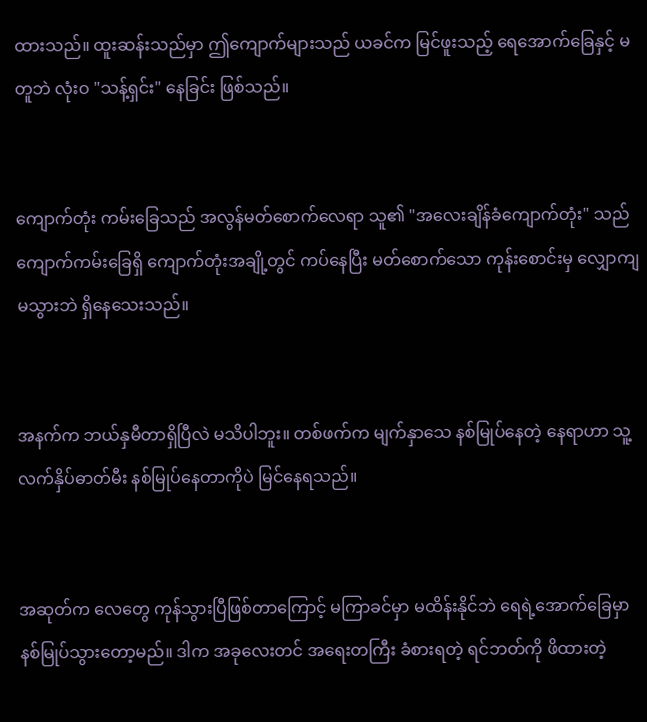ထားသည်။ ထူးဆန်းသည်မှာ ဤကျောက်များသည် ယခင်က မြင်ဖူးသည့် ရေအောက်ခြေနှင့် မတူဘဲ လုံးဝ "သန့်ရှင်း" နေခြင်း ဖြစ်သည်။


ကျောက်တုံး ကမ်းခြေသည် အလွန်မတ်စောက်လေရာ သူ၏ "အလေးချိန်ခံကျောက်တုံး" သည် ကျောက်ကမ်းခြေရှိ ကျောက်တုံးအချို့တွင် ကပ်နေပြီး မတ်စောက်သော ကုန်းစောင်းမှ လျှောကျမသွားဘဲ ရှိနေသေးသည်။


အနက်က ဘယ်နှမီတာရှိပြီလဲ မသိပါဘူး။ တစ်ဖက်က မျက်နှာသေ နစ်မြုပ်နေတဲ့ နေရာဟာ သူ့လက်နှိပ်ဓာတ်မီး နစ်မြုပ်နေတာကိုပဲ မြင်နေရသည်။


အဆုတ်က လေတွေ ကုန်သွားပြီဖြစ်တာကြောင့် မကြာခင်မှာ မထိန်းနိုင်ဘဲ ရေရဲ့အောက်ခြေမှာ နစ်မြုပ်သွားတော့မည်။ ဒါက အခုလေးတင် အရေးတကြီး ခံစားရတဲ့ ရင်ဘတ်ကို ဖိထားတဲ့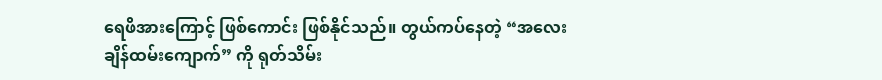ရေဖိအားကြောင့် ဖြစ်ကောင်း ဖြစ်နိုင်သည်။ တွယ်ကပ်နေတဲ့ “အလေးချိန်ထမ်းကျောက်” ကို ရုတ်သိမ်း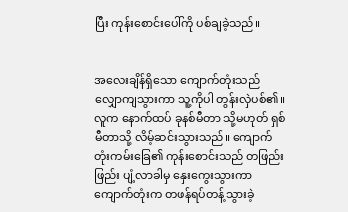ပြီး ကုန်းစောင်းပေါ်ကို ပစ်ချခဲ့သည်။


အလေးချိန်ရှိသော ကျောက်တုံးသည် လျှောကျသွားကာ သူ့ကိုပါ တွန်းလှဲပစ်၏။ လူက နောက်ထပ် ခုနစ်မီတာ သို့မဟုတ် ရှစ်မီတာသို့ လိမ့်ဆင်းသွားသည်။ ကျောက်တုံးကမ်းခြေ၏ ကုန်းစောင်းသည် တဖြည်းဖြည်း ပျံ့လာခါမှ နှေးကွေးသွားကာ ကျောက်တုံးက တဖန်ရပ်တန့်သွားခဲ့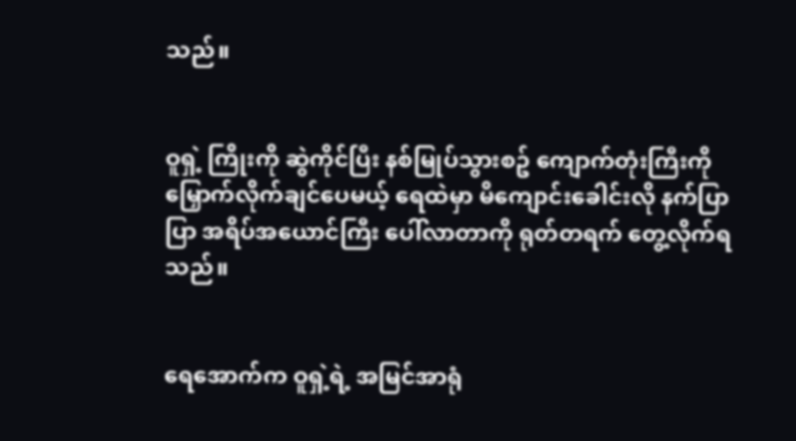သည်။


ဝူရှဲ့ ကြိုးကို ဆွဲကိုင်ပြီး နစ်မြုပ်သွားစဥ် ကျောက်တုံးကြီးကို မြှောက်လိုက်ချင်ပေမယ့် ရေထဲမှာ မိကျောင်းခေါင်းလို နက်ပြာပြာ အရိပ်အယောင်ကြီး ပေါ်လာတာကို ရုတ်တရက် တွေ့လိုက်ရသည်။


ရေအောက်က ဝူရှဲ့ရဲ့ အမြင်အာရုံ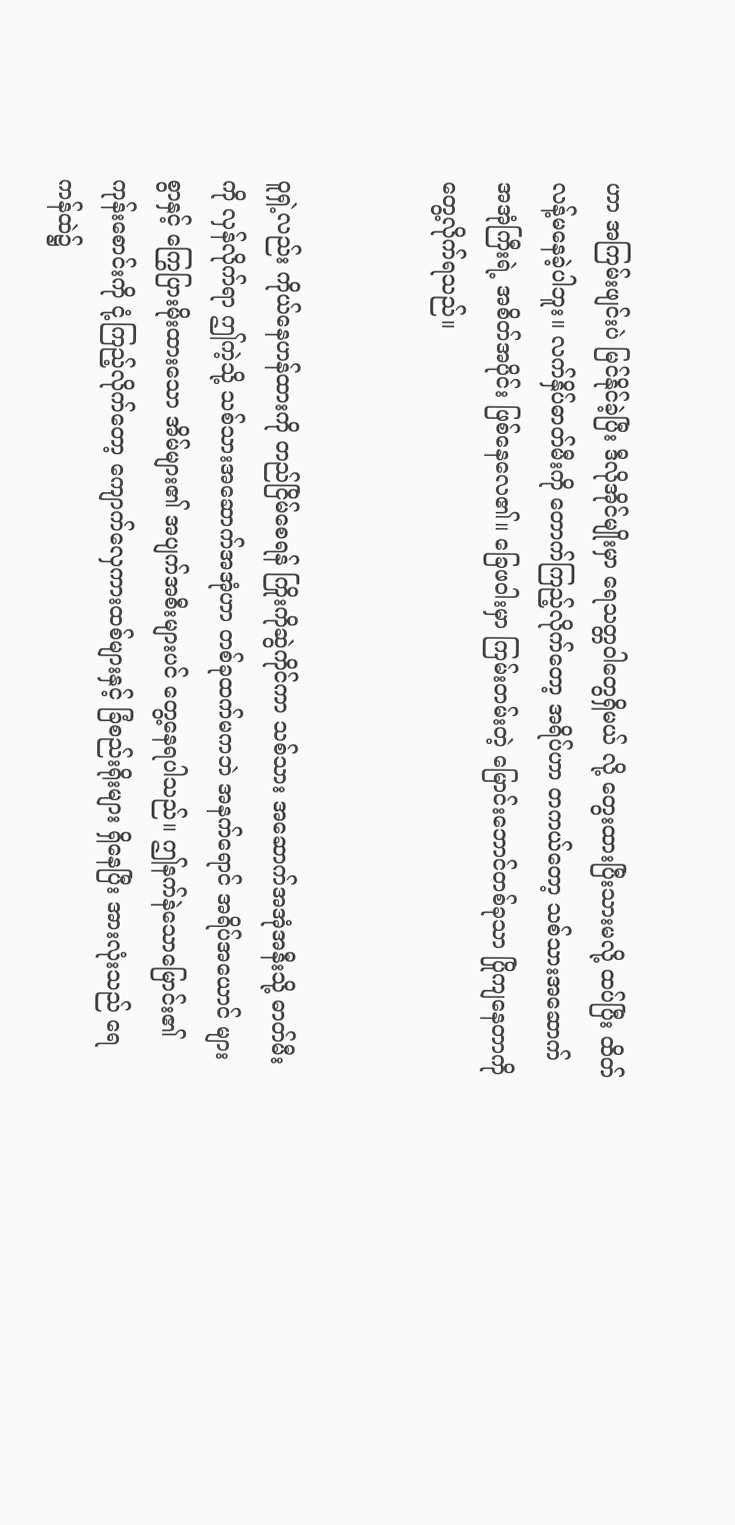ဟာ အကြမ်းဖျင်းပဲ မြင်နိုင်ခဲ့ပြီး ဒီလိုအိုင်မျိုးမှာ ရေသတ္တဝါတွေရှိမယ် လို့ တွေးထားပြီးသားမလို့ ထပ်ပြီး ထိတ်လန့်မနေခဲ့ပါဘူး။ လက်နှိပ်ဓာတ်မီးကို တောက်ကြည့်လိုက်တော့ အရိပ်ဟာ တကယ်တော့ သစ်သားအဆောက် အအုံကြီးရဲ့ အစိတ်အပိုင်း ဖြစ်နေလေ၏။ ခြေဖဝါးမှာ ကြမ်းတမ်းတဲ့ မြောင်းဘောင်တစ်ခုသာ ပြိုကျနေတာကို တွေ့လိုက်ရသည်။


ဝူရှဲ့လည်း ကိုယ်နေဟန်ထားကို တည်ငြိမ်စေရန် ကြိုးကိုဆွဲကိုင်ကာ သစ်သား အဆောက်အအုံအနီးသို့ ဓာတ်မီးကို လှန်လိုက်ရာ ဤကဲ့သို့ သစ်သားအဆောက်အအုံဟာ တစ်ခုထက်မကဘဲ အနက်ရောင် အရိပ်အယောင် များစွာနှင့် ကြွေပြားမိုးထားသော အိမ်များ၏ အပျက်အစီးများပင် တွေ့နေရပါသည်။ ဤနက်နဲသောမြောင်း၏ ကုန်းစောင်းကို ငုံ့ကြည့်လိုက်တော့ ကျောက်လှေကားထစ်များနှင့် ခြံစည်းရိုးများ ရှိနေပြီး အားလုံးသည် ရေကန်ထဲ၌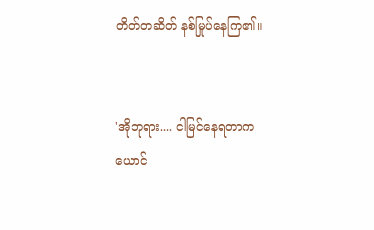တိတ်တဆိတ် နစ်မြုပ်နေကြ၏။


'အိုဘုရား.... ငါမြင်နေရတာက ယောင်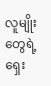လူမျိုးတွေရဲ့ ရှေး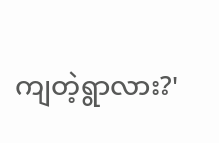ကျတဲ့ရွာလား?'